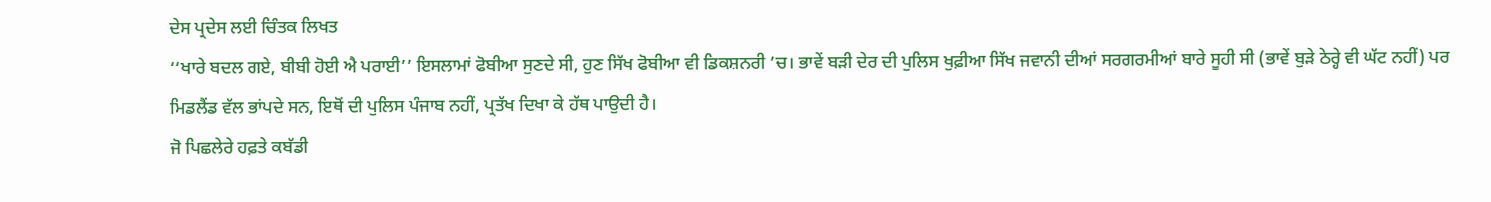ਦੇਸ ਪ੍ਰਦੇਸ ਲਈ ਚਿੰਤਕ ਲਿਖਤ
‘‘ਖਾਰੇ ਬਦਲ ਗਏ, ਬੀਬੀ ਹੋਈ ਐ ਪਰਾਈ’’ ਇਸਲਾਮਾਂ ਫੋਬੀਆ ਸੁਣਦੇ ਸੀ, ਹੁਣ ਸਿੱਖ ਫੋਬੀਆ ਵੀ ਡਿਕਸ਼ਨਰੀ ’ਚ। ਭਾਵੇਂ ਬੜੀ ਦੇਰ ਦੀ ਪੁਲਿਸ ਖੁਫ਼ੀਆ ਸਿੱਖ ਜਵਾਨੀ ਦੀਆਂ ਸਰਗਰਮੀਆਂ ਬਾਰੇ ਸੂਹੀ ਸੀ (ਭਾਵੇਂ ਬੁੜੇ ਠੇਰ੍ਹੇ ਵੀ ਘੱਟ ਨਹੀਂ) ਪਰ ਮਿਡਲੈਂਡ ਵੱਲ ਭਾਂਪਦੇ ਸਨ, ਇਥੋਂ ਦੀ ਪੁਲਿਸ ਪੰਜਾਬ ਨਹੀਂ, ਪ੍ਰਤੱਖ ਦਿਖਾ ਕੇ ਹੱਥ ਪਾਉਦੀ ਹੈ।
ਜੋ ਪਿਛਲੇਰੇ ਹਫ਼ਤੇ ਕਬੱਡੀ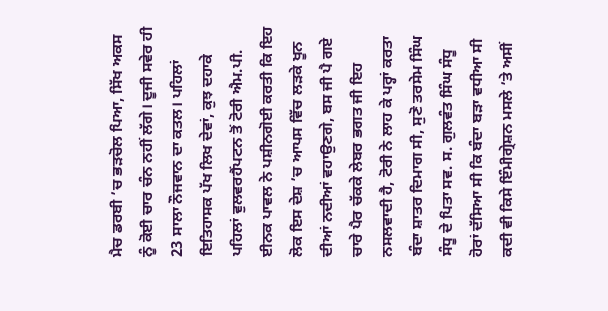ਮੈਚ ਡਰਬੀ ’ਚ ਭੜਚੋਲ ਪਿਆ, ਸਿੱਖ ਅਕਸ ਨੂੰ ਕੋਈ ਚਾਰ ਚੰਨ ਨਹੀਂ ਲੱਗੇ। ਦੂਜੀ ਸਵੇਰ ਹੀ 23 ਸਾਲਾ ਨੌਜਵਾਨ ਦਾ ਕਤਲ। ਪਹਿਲਾਂ ਇਤਿਹਾਸਕ ਪੱਖ ਲਿਖ ਦੇਵਾਂ, ਕੁਝ ਦਹਾਕੇ ਪਹਿਲਾਂ ਵੁਲਵਰਹੈਂਪਟਨ ਤੋਂ ਟੋਰੀ ਐਮ.ਪੀ. ਈਨਕ ਪਾਵਲ ਨੇ ਪਸ਼ੀਨਗੋਈ ਕਰਤੀ ਕਿ ਇਹ ਲੋਕ ਇਸ ਦੇਸ਼ ’ਚ ਆਪਸ ਵਿੱਚ ਲੜਕੇ ਖੂਨ ਦੀਆਂ ਨਦੀਆਂ ਵਹਾਉਣਗੇ, ਬਸ ਜੀ ਪੈ ਗਏ ਚਾਰੇ ਪੈਰ ਚੱਕਕੇ ਲੇਬਰ ਭਗਤ ਜੀ ਇਹ ਨਸਲਵਾਦੀ ਹੈ, ਟੋਰੀ ਨੇ ਲਾਹ ਕੇ ਪਰ੍ਹਾਂ ਕਰਤਾ ਬੰਦਾ ਸ਼ਾਤਰ ਦਿਮਾਗ ਸੀ, ਸੁਣੋ ਤਰਸੇਮ ਸਿੰਘ ਸੰਧੂ ਦੇ ਪਿਤਾ ਸਵ. ਸ. ਗੁਲਵੰਤ ਸਿੰਘ ਸੰਧੂ ਹੋਰਾਂ ਦੱਸਿਆ ਸੀ ਕਿ ਬੰਦਾ ਬੜਾ ਵਧੀਆ ਸੀ ਕਦੀ ਵੀ ਕਿਸੇ ਇੰਮੀਗ੍ਰੇਸ਼ਨ ਮਸਲੇ ’ਤੇ ਅਸੀਂ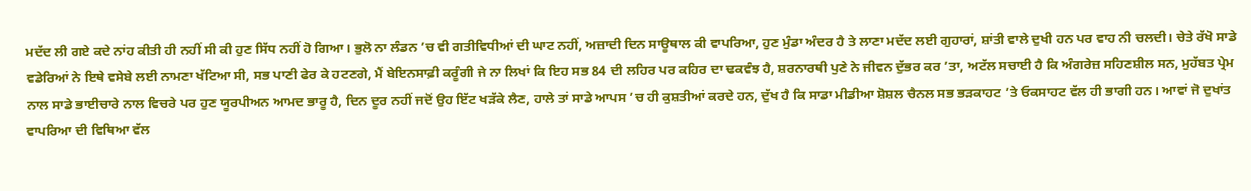ਮਦੱਦ ਲੀ ਗਏ ਕਦੇ ਨਾਂਹ ਕੀਤੀ ਹੀ ਨਹੀਂ ਸੀ ਕੀ ਹੁਣ ਸਿੱਧ ਨਹੀਂ ਹੋ ਗਿਆ। ਭੁਲੋ ਨਾ ਲੰਡਨ ’ਚ ਵੀ ਗਤੀਵਿਧੀਆਂ ਦੀ ਘਾਟ ਨਹੀਂ, ਅਜ਼ਾਦੀ ਦਿਨ ਸਾਊਥਾਲ ਕੀ ਵਾਪਰਿਆ, ਹੁਣ ਮੁੰਡਾ ਅੰਦਰ ਹੈ ਤੇ ਲਾਣਾ ਮਦੱਦ ਲਈ ਗੁਹਾਰਾਂ, ਸ਼ਾਂਤੀ ਵਾਲੇ ਦੁਖੀ ਹਨ ਪਰ ਵਾਹ ਨੀ ਚਲਦੀ। ਚੇਤੇ ਰੱਖੋ ਸਾਡੇ ਵਡੇਰਿਆਂ ਨੇ ਇਥੇ ਵਸੇਬੇ ਲਈ ਨਾਮਣਾ ਖੱਟਿਆ ਸੀ, ਸਭ ਪਾਣੀ ਫੇਰ ਕੇ ਹਟਣਗੇ, ਮੈਂ ਬੇਇਨਸਾਫ਼ੀ ਕਰੂੰਗੀ ਜੇ ਨਾ ਲਿਖਾਂ ਕਿ ਇਹ ਸਭ 84 ਦੀ ਲਹਿਰ ਪਰ ਕਹਿਰ ਦਾ ਢਕਵੰਝ ਹੈ, ਸ਼ਰਨਾਰਥੀ ਪੁਣੇ ਨੇ ਜੀਵਨ ਦੁੱਭਰ ਕਰ ’ਤਾ, ਅਟੱਲ ਸਚਾਈ ਹੈ ਕਿ ਅੰਗਰੇਜ਼ ਸਹਿਣਸ਼ੀਲ ਸਨ, ਮੁਹੱਬਤ ਪ੍ਰੇਮ ਨਾਲ ਸਾਡੇ ਭਾਈਚਾਰੇ ਨਾਲ ਵਿਚਰੇ ਪਰ ਹੁਣ ਯੂਰਪੀਅਨ ਆਮਦ ਭਾਰੂ ਹੈ, ਦਿਨ ਦੂਰ ਨਹੀਂ ਜਦੋਂ ਉਹ ਇੱਟ ਖੜੱਕੇ ਲੈਣ, ਹਾਲੇ ਤਾਂ ਸਾਡੇ ਆਪਸ ’ਚ ਹੀ ਕੁਸ਼ਤੀਆਂ ਕਰਦੇ ਹਨ, ਦੁੱਖ ਹੈ ਕਿ ਸਾਡਾ ਮੀਡੀਆ ਸ਼ੋਸ਼ਲ ਚੈਨਲ ਸਭ ਭੜਕਾਹਟ ’ਤੇ ਓਕਸਾਹਟ ਵੱਲ ਹੀ ਭਾਗੀ ਹਨ। ਆਵਾਂ ਜੋ ਦੁਖਾਂਤ ਵਾਪਰਿਆ ਦੀ ਵਿਥਿਆ ਵੱਲ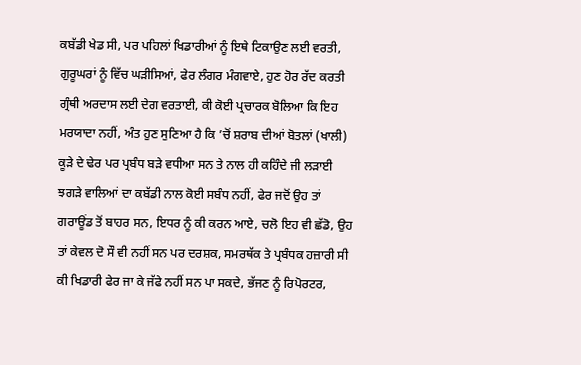ਕਬੱਡੀ ਖੇਡ ਸੀ, ਪਰ ਪਹਿਲਾਂ ਖਿਡਾਰੀਆਂ ਨੂੰ ਇਥੇ ਟਿਕਾਉਣ ਲਈ ਵਰਤੀ, ਗੁਰੂਘਰਾਂ ਨੂੰ ਵਿੱਚ ਘੜੀਸਿਆਂ, ਫੇਰ ਲੰਗਰ ਮੰਗਵਾਏ, ਹੁਣ ਹੋਰ ਰੱਦ ਕਰਤੀ ਗ੍ਰੰਥੀ ਅਰਦਾਸ ਲਈ ਦੇਗ ਵਰਤਾਈ, ਕੀ ਕੋਈ ਪ੍ਰਚਾਰਕ ਬੋਲਿਆ ਕਿ ਇਹ ਮਰਯਾਦਾ ਨਹੀਂ, ਅੰਤ ਹੁਣ ਸੁਣਿਆ ਹੈ ਕਿ ’ਚੋਂ ਸ਼ਰਾਬ ਦੀਆਂ ਬੋਤਲਾਂ (ਖਾਲੀ) ਕੂੜੇ ਦੇ ਢੇਰ ਪਰ ਪ੍ਰਬੰਧ ਬੜੇ ਵਧੀਆ ਸਨ ਤੇ ਨਾਲ ਹੀ ਕਹਿੰਦੇ ਜੀ ਲੜਾਈ ਝਗੜੇ ਵਾਲਿਆਂ ਦਾ ਕਬੱਡੀ ਨਾਲ ਕੋਈ ਸਬੰਧ ਨਹੀਂ, ਫੇਰ ਜਦੋਂ ਉਹ ਤਾਂ ਗਰਾਊਂਡ ਤੋਂ ਬਾਹਰ ਸਨ, ਇਧਰ ਨੂੰ ਕੀ ਕਰਨ ਆਏ, ਚਲੋ ਇਹ ਵੀ ਛੱਡੋ, ਉਹ ਤਾਂ ਕੇਵਲ ਦੋ ਸੌ ਵੀ ਨਹੀਂ ਸਨ ਪਰ ਦਰਸ਼ਕ, ਸਮਰਥੱਕ ਤੇ ਪ੍ਰਬੰਧਕ ਹਜ਼ਾਰੀ ਸੀ ਕੀ ਖਿਡਾਰੀ ਫੇਰ ਜਾ ਕੇ ਜੱਫੇ ਨਹੀਂ ਸਨ ਪਾ ਸਕਦੇ, ਭੱਜਣ ਨੂੰ ਰਿਪੋਰਟਰ,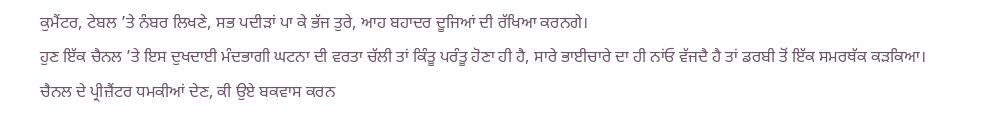ਕੁਮੈਂਟਰ, ਟੇਬਲ ’ਤੇ ਨੰਬਰ ਲਿਖਣੇ, ਸਭ ਪਦੀੜਾਂ ਪਾ ਕੇ ਭੱਜ ਤੁਰੇ, ਆਹ ਬਹਾਦਰ ਦੂਜਿਆਂ ਦੀ ਰੱਖਿਆ ਕਰਨਗੇ।
ਹੁਣ ਇੱਕ ਚੈਨਲ ’ਤੇ ਇਸ ਦੁਖਦਾਈ ਮੰਦਭਾਗੀ ਘਟਨਾ ਦੀ ਵਰਤਾ ਚੱਲੀ ਤਾਂ ਕਿੰਤੂ ਪਰੰਤੂ ਹੋਣਾ ਹੀ ਹੈ, ਸਾਰੇ ਭਾਈਚਾਰੇ ਦਾ ਹੀ ਨਾਂਓ ਵੱਜਦੈ ਹੈ ਤਾਂ ਡਰਬੀ ਤੋਂ ਇੱਕ ਸਮਰਥੱਕ ਕੜਕਿਆ। ਚੈਨਲ ਦੇ ਪ੍ਰੀਜ਼ੈਂਟਰ ਧਮਕੀਆਂ ਦੇਣ, ਕੀ ਉਏ ਬਕਵਾਸ ਕਰਨ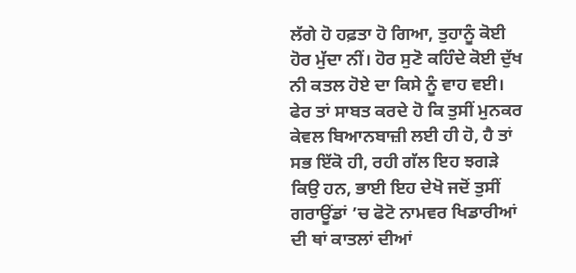ਲੱਗੇ ਹੋ ਹਫ਼ਤਾ ਹੋ ਗਿਆ, ਤੁਹਾਨੂੰ ਕੋਈ ਹੋਰ ਮੁੱਦਾ ਨੀਂ। ਹੋਰ ਸੁਣੋ ਕਹਿੰਦੇ ਕੋਈ ਦੁੱਖ ਨੀ ਕਤਲ ਹੋਏ ਦਾ ਕਿਸੇ ਨੂੰ ਵਾਹ ਵਈ। ਫੇਰ ਤਾਂ ਸਾਬਤ ਕਰਦੇ ਹੋ ਕਿ ਤੁਸੀਂ ਮੁਨਕਰ ਕੇਵਲ ਬਿਆਨਬਾਜ਼ੀ ਲਈ ਹੀ ਹੋ, ਹੈ ਤਾਂ ਸਭ ਇੱਕੋ ਹੀ, ਰਹੀ ਗੱਲ ਇਹ ਝਗੜੇ ਕਿਉ ਹਨ, ਭਾਈ ਇਹ ਦੇਖੋ ਜਦੋਂ ਤੁਸੀਂ ਗਰਾਊਂਡਾਂ ’ਚ ਫੋਟੋ ਨਾਮਵਰ ਖਿਡਾਰੀਆਂ ਦੀ ਥਾਂ ਕਾਤਲਾਂ ਦੀਆਂ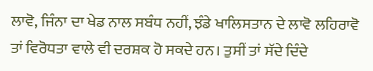ਲਾਵੋ, ਜਿੰਨਾ ਦਾ ਖੇਡ ਨਾਲ ਸਬੰਧ ਨਹੀਂ, ਝੰਡੇ ਖਾਲਿਸਤਾਨ ਦੇ ਲਾਵੋ ਲਹਿਰਾਵੋ ਤਾਂ ਵਿਰੋਧਤਾ ਵਾਲੇ ਵੀ ਦਰਸ਼ਕ ਹੋ ਸਕਦੇ ਹਨ। ਤੁਸੀਂ ਤਾਂ ਸੱਦੇ ਦਿੰਦੇ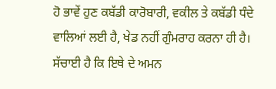ਹੋ ਭਾਵੇਂ ਹੁਣ ਕਬੱਡੀ ਕਾਰੋਬਾਰੀ, ਵਕੀਲ ਤੇ ਕਬੱਡੀ ਧੰਦੇ ਵਾਲਿਆਂ ਲਈ ਹੈ, ਖੇਡ ਨਹੀਂ ਗੁੰਮਰਾਹ ਕਰਨਾ ਹੀ ਹੈ। ਸੱਚਾਈ ਹੈ ਕਿ ਇਥੇ ਦੇ ਅਮਨ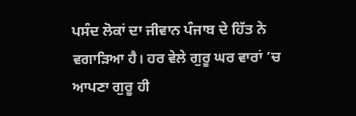ਪਸੰਦ ਲੋਕਾਂ ਦਾ ਜੀਵਾਨ ਪੰਜਾਬ ਦੇ ਹਿੱਤ ਨੇ ਵਗਾੜਿਆ ਹੈ। ਹਰ ਵੇਲੇ ਗੁਰੂ ਘਰ ਵਾਰਾਂ ’ਚ ਆਪਣਾ ਗੁਰੂ ਹੀ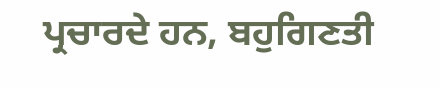ਪ੍ਰਚਾਰਦੇ ਹਨ, ਬਹੁਗਿਣਤੀ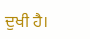ਦੁਖੀ ਹੈ।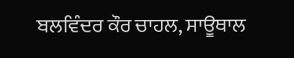ਬਲਵਿੰਦਰ ਕੌਰ ਚਾਹਲ, ਸਾਊਥਾਲ